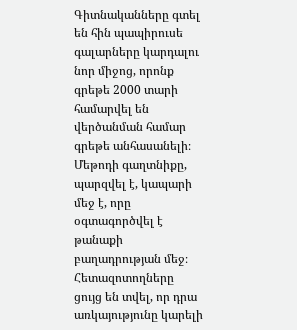Գիտնականները գտել են հին պապիրուսե գալարները կարդալու նոր միջոց, որոնք գրեթե 2000 տարի համարվել են վերծանման համար գրեթե անհասանելի։ Մեթոդի գաղտնիքը, պարզվել է, կապարի մեջ է, որը օգտագործվել է թանաքի բաղադրության մեջ։ Հետազոտողները ցույց են տվել, որ դրա առկայությունը կարելի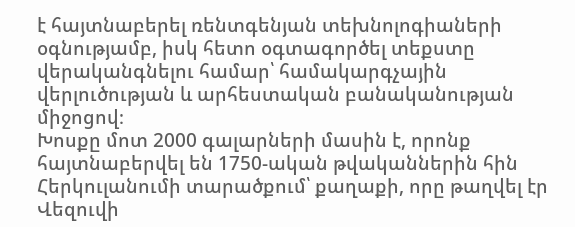է հայտնաբերել ռենտգենյան տեխնոլոգիաների օգնությամբ, իսկ հետո օգտագործել տեքստը վերականգնելու համար՝ համակարգչային վերլուծության և արհեստական բանականության միջոցով։
Խոսքը մոտ 2000 գալարների մասին է, որոնք հայտնաբերվել են 1750-ական թվականներին հին Հերկուլանումի տարածքում՝ քաղաքի, որը թաղվել էր Վեզուվի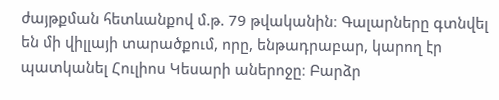ժայթքման հետևանքով մ.թ. 79 թվականին։ Գալարները գտնվել են մի վիլլայի տարածքում, որը, ենթադրաբար, կարող էր պատկանել Հուլիոս Կեսարի աներոջը։ Բարձր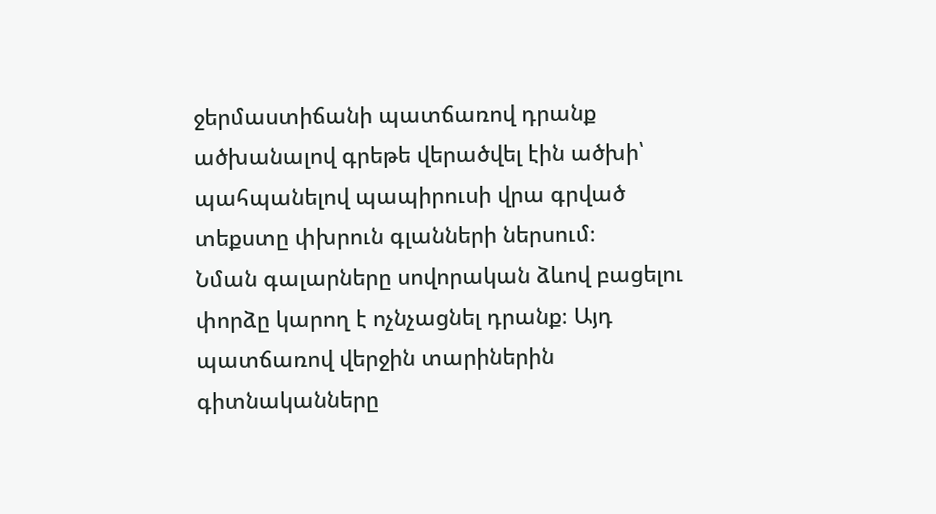ջերմաստիճանի պատճառով դրանք ածխանալով գրեթե վերածվել էին ածխի՝ պահպանելով պապիրուսի վրա գրված տեքստը փխրուն գլանների ներսում։
Նման գալարները սովորական ձևով բացելու փորձը կարող է ոչնչացնել դրանք։ Այդ պատճառով վերջին տարիներին գիտնականները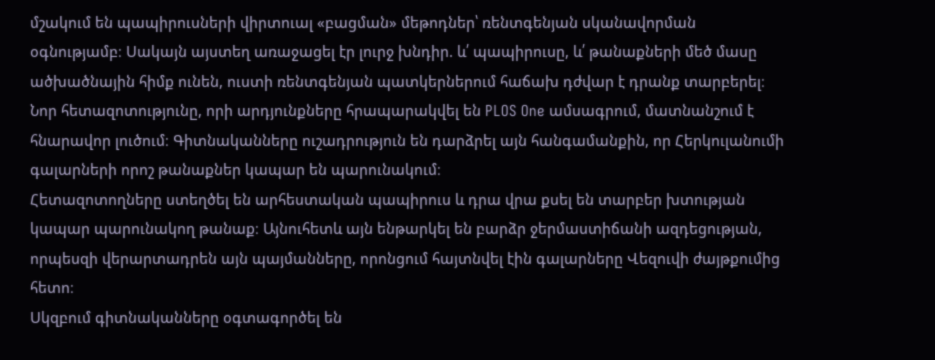մշակում են պապիրուսների վիրտուալ «բացման» մեթոդներ՝ ռենտգենյան սկանավորման օգնությամբ։ Սակայն այստեղ առաջացել էր լուրջ խնդիր. և՛ պապիրուսը, և՛ թանաքների մեծ մասը ածխածնային հիմք ունեն, ուստի ռենտգենյան պատկերներում հաճախ դժվար է դրանք տարբերել։
Նոր հետազոտությունը, որի արդյունքները հրապարակվել են PLOS One ամսագրում, մատնանշում է հնարավոր լուծում։ Գիտնականները ուշադրություն են դարձրել այն հանգամանքին, որ Հերկուլանումի գալարների որոշ թանաքներ կապար են պարունակում։
Հետազոտողները ստեղծել են արհեստական պապիրուս և դրա վրա քսել են տարբեր խտության կապար պարունակող թանաք։ Այնուհետև այն ենթարկել են բարձր ջերմաստիճանի ազդեցության, որպեսզի վերարտադրեն այն պայմանները, որոնցում հայտնվել էին գալարները Վեզուվի ժայթքումից հետո։
Սկզբում գիտնականները օգտագործել են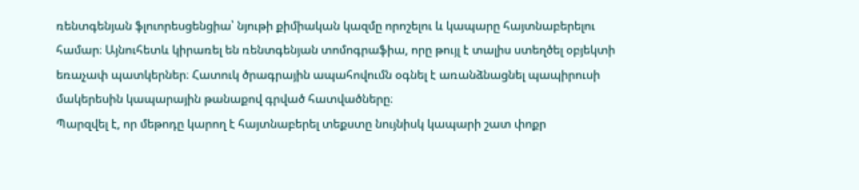ռենտգենյան ֆլուորեսցենցիա՝ նյութի քիմիական կազմը որոշելու և կապարը հայտնաբերելու համար։ Այնուհետև կիրառել են ռենտգենյան տոմոգրաֆիա, որը թույլ է տալիս ստեղծել օբյեկտի եռաչափ պատկերներ։ Հատուկ ծրագրային ապահովումն օգնել է առանձնացնել պապիրուսի մակերեսին կապարային թանաքով գրված հատվածները։
Պարզվել է, որ մեթոդը կարող է հայտնաբերել տեքստը նույնիսկ կապարի շատ փոքր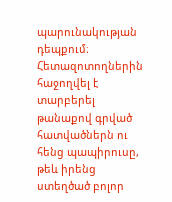պարունակության դեպքում։ Հետազոտողներին հաջողվել է տարբերել թանաքով գրված հատվածներն ու հենց պապիրուսը, թեև իրենց ստեղծած բոլոր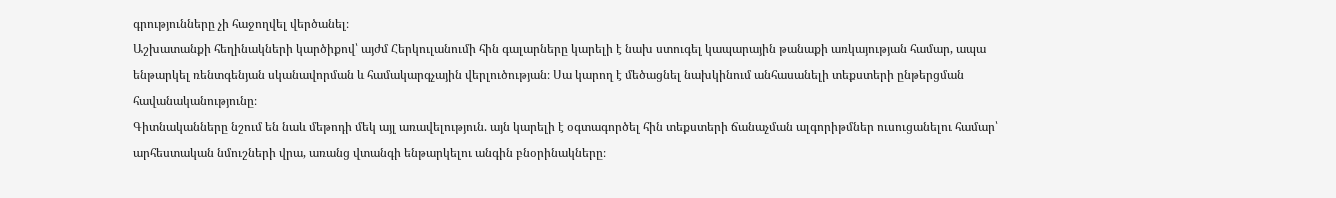գրությունները չի հաջողվել վերծանել։
Աշխատանքի հեղինակների կարծիքով՝ այժմ Հերկուլանումի հին գալարները կարելի է նախ ստուգել կապարային թանաքի առկայության համար, ապա ենթարկել ռենտգենյան սկանավորման և համակարգչային վերլուծության։ Սա կարող է մեծացնել նախկինում անհասանելի տեքստերի ընթերցման հավանականությունը։
Գիտնականները նշում են նաև մեթոդի մեկ այլ առավելություն. այն կարելի է օգտագործել հին տեքստերի ճանաչման ալգորիթմներ ուսուցանելու համար՝ արհեստական նմուշների վրա, առանց վտանգի ենթարկելու անգին բնօրինակները։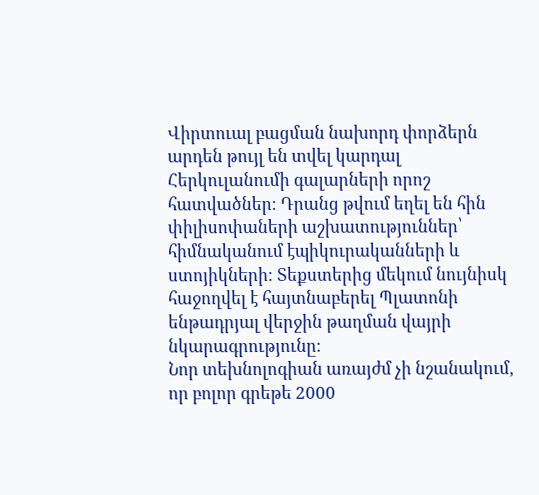Վիրտուալ բացման նախորդ փորձերն արդեն թույլ են տվել կարդալ Հերկուլանումի գալարների որոշ հատվածներ։ Դրանց թվում եղել են հին փիլիսոփաների աշխատություններ՝ հիմնականում էպիկուրականների և ստոյիկների։ Տեքստերից մեկում նույնիսկ հաջողվել է հայտնաբերել Պլատոնի ենթադրյալ վերջին թաղման վայրի նկարագրությունը։
Նոր տեխնոլոգիան առայժմ չի նշանակում, որ բոլոր գրեթե 2000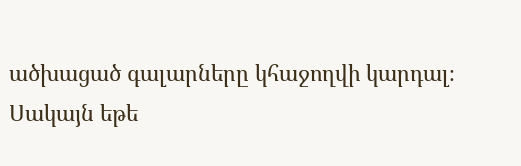ածխացած գալարները կհաջողվի կարդալ։ Սակայն եթե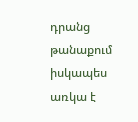դրանց թանաքում իսկապես առկա է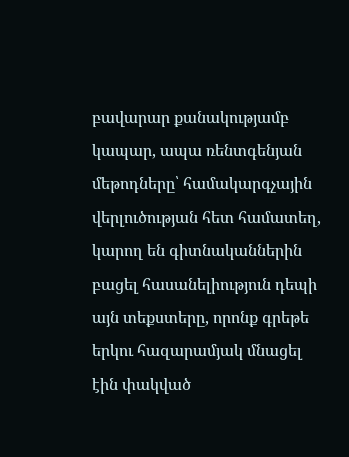բավարար քանակությամբ կապար, ապա ռենտգենյան մեթոդները՝ համակարգչային վերլուծության հետ համատեղ, կարող են գիտնականներին բացել հասանելիություն դեպի այն տեքստերը, որոնք գրեթե երկու հազարամյակ մնացել էին փակված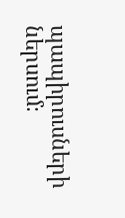պապիրուսների ներսում։